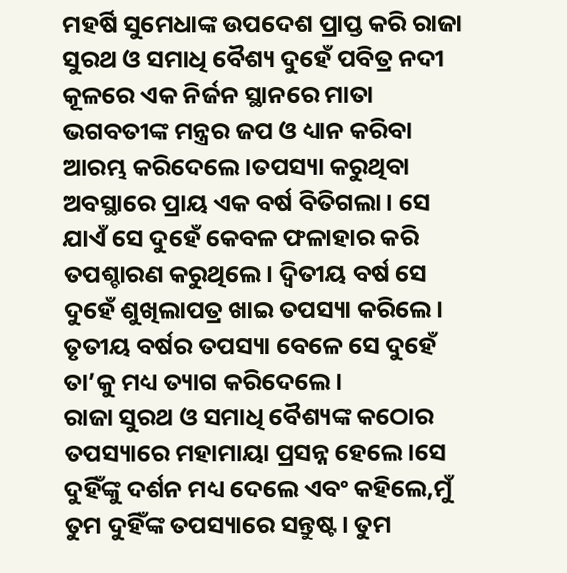ମହର୍ଷି ସୁମେଧାଙ୍କ ଉପଦେଶ ପ୍ରାପ୍ତ କରି ରାଜା ସୁରଥ ଓ ସମାଧି ବୈଶ୍ୟ ଦୁହେଁ ପବିତ୍ର ନଦୀ କୂଳରେ ଏକ ନିର୍ଜନ ସ୍ଥାନରେ ମାତା ଭଗବତୀଙ୍କ ମନ୍ତ୍ରର ଜପ ଓ ଧ୍ୟାନ କରିବା ଆରମ୍ଭ କରିଦେଲେ।ତପସ୍ୟା କରୁଥିବା ଅବସ୍ଥାରେ ପ୍ରାୟ ଏକ ବର୍ଷ ବିତିଗଲା। ସେ ଯାଏଁ ସେ ଦୁହେଁ କେବଳ ଫଳାହାର କରି ତପଶ୍ଚାରଣ କରୁଥିଲେ। ଦ୍ୱିତୀୟ ବର୍ଷ ସେ ଦୁହେଁ ଶୁଖିଲାପତ୍ର ଖାଇ ତପସ୍ୟା କରିଲେ। ତୃତୀୟ ବର୍ଷର ତପସ୍ୟା ବେଳେ ସେ ଦୁହେଁ ତା’କୁ ମଧ୍ୟ ତ୍ୟାଗ କରିଦେଲେ।
ରାଜା ସୁରଥ ଓ ସମାଧି ବୈଶ୍ୟଙ୍କ କଠୋର ତପସ୍ୟାରେ ମହାମାୟା ପ୍ରସନ୍ନ ହେଲେ।ସେ ଦୁହିଁଙ୍କୁ ଦର୍ଶନ ମଧ୍ୟ ଦେଲେ ଏବଂ କହିଲେ,ମୁଁ ତୁମ ଦୁହିଁଙ୍କ ତପସ୍ୟାରେ ସନ୍ତୁଷ୍ଟ। ତୁମ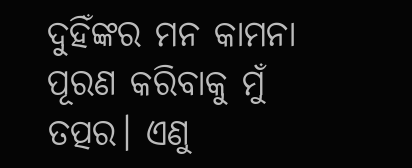ଦୁହିଁଙ୍କର ମନ କାମନା ପୂରଣ କରିବାକୁ ମୁଁ ତତ୍ପର। ଏଣୁ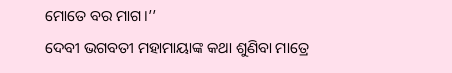ମୋତେ ବର ମାଗ।’’
ଦେବୀ ଭଗବତୀ ମହାମାୟାଙ୍କ କଥା ଶୁଣିବା ମାତ୍ରେ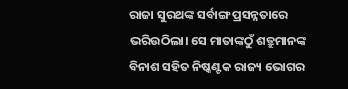ରାଜା ସୁରଥଙ୍କ ସର୍ବାଙ୍ଗ ପ୍ରସନ୍ନତାରେ ଭରିଉଠିଲା। ସେ ମାତାଙ୍କଠୁଁ ଶତ୍ରୁମାନଙ୍କ ବିନାଶ ସହିତ ନିଷ୍କଣ୍ଟକ ରାଜ୍ୟ ଭୋଗର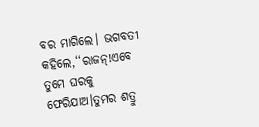ବର ମାଗିଲେ। ଭଗବତୀ କହିଲେ,‘‘ରାଜନ୍!ଏବେ ତୁମେ ଘରକୁ ଫେରିଯାଅ।ତୁମର ଶତ୍ରୁ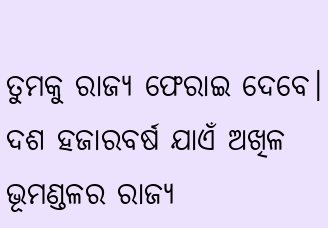ତୁମକୁ ରାଜ୍ୟ ଫେରାଇ ଦେବେ। ଦଶ ହଜାରବର୍ଷ ଯାଏଁ ଅଖିଳ ଭୂମଣ୍ଡଳର ରାଜ୍ୟ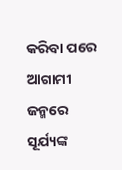କରିବା ପରେ ଆଗାମୀ ଜନ୍ମରେ ସୂର୍ଯ୍ୟଙ୍କ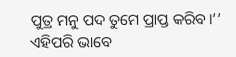ପୁତ୍ର ମନୁ ପଦ ତୁମେ ପ୍ରାପ୍ତ କରିବ।’’ ଏହିପରି ଭାବେ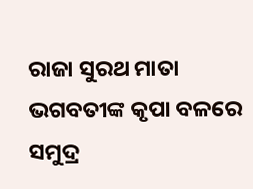ରାଜା ସୁରଥ ମାତା ଭଗବତୀଙ୍କ କୃପା ବଳରେ ସମୁଦ୍ର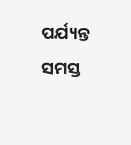ପର୍ଯ୍ୟନ୍ତ ସମସ୍ତ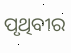ପୃଥିବୀର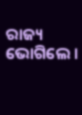ରାଜ୍ୟ ଭୋଗିଲେ ।